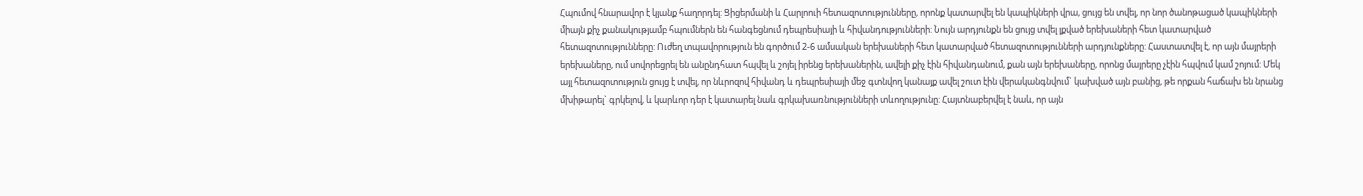Հպումով հնարավոր է կյանք հաղորդել: Ցիցերմանի և Հարլոուի հետազոտությունները, որոնք կատարվել են կապիկների վրա, ցույց են տվել, որ նոր ծանոթացած կապիկների միայն քիչ քանակությամբ հպումներն են հանգեցնում դեպրեսիայի և հիվանդությունների: Նույն արդյունքն են ցույց տվել լքված երեխաների հետ կատարված հետազոտությունները: Ուժեղ տպավորություն են գործում 2-6 ամսական երեխաների հետ կատարված հետազոտությունների արդյունքները: Հաստատվել է, որ այն մայրերի երեխաները, ում սովորեցրել են անընդհատ հպվել և շոյել իրենց երեխաներին, ավելի քիչ էին հիվանդանում, քան այն երեխաները, որոնց մայրերը չէին հպվում կամ շոյում: Մեկ այլ հետազոտություն ցույց է տվել, որ նևրոզով հիվանդ և դեպրեսիայի մեջ գտնվող կանայք ավել շուտ էին վերականգնվում` կախված այն բանից, թե որքան հաճախ են նրանց մխիթարել` գրկելով, և կարևոր դեր է կատարել նաև գրկախառնությունների տևողությունը: Հայտնաբերվել է նաև, որ այն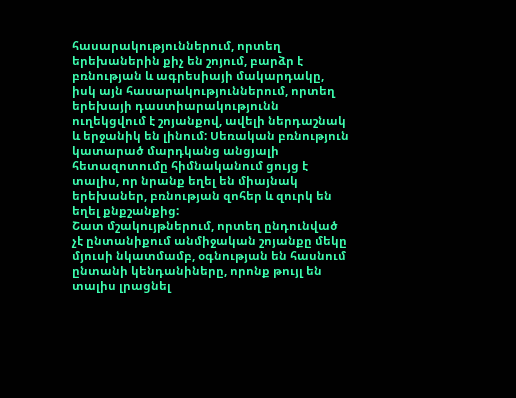հասարակություններում, որտեղ երեխաներին քիչ են շոյում, բարձր է բռնության և ագրեսիայի մակարդակը, իսկ այն հասարակություններում, որտեղ երեխայի դաստիարակությունն ուղեկցվում է շոյանքով, ավելի ներդաշնակ և երջանիկ են լինում: Սեռական բռնություն կատարած մարդկանց անցյալի հետազոտումը հիմնականում ցույց է տալիս, որ նրանք եղել են միայնակ երեխաներ, բռնության զոհեր և զուրկ են եղել քնքշանքից:
Շատ մշակույթներում, որտեղ ընդունված չէ ընտանիքում անմիջական շոյանքը մեկը մյուսի նկատմամբ, օգնության են հասնում ընտանի կենդանիները, որոնք թույլ են տալիս լրացնել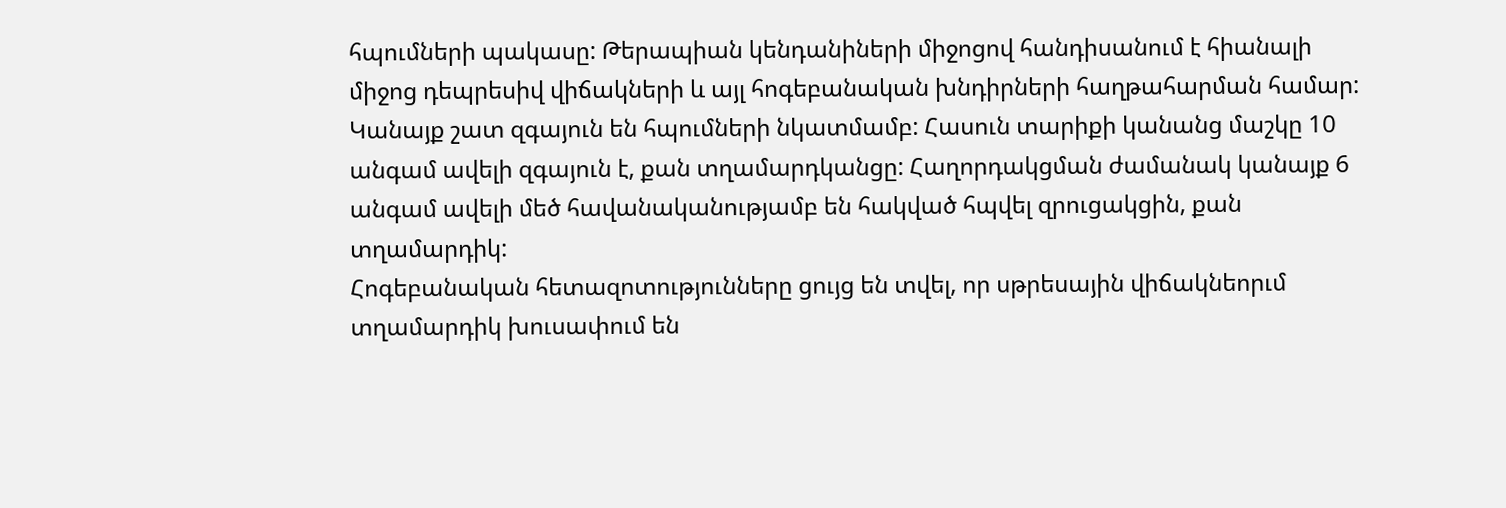հպումների պակասը: Թերապիան կենդանիների միջոցով հանդիսանում է հիանալի միջոց դեպրեսիվ վիճակների և այլ հոգեբանական խնդիրների հաղթահարման համար:
Կանայք շատ զգայուն են հպումների նկատմամբ: Հասուն տարիքի կանանց մաշկը 10 անգամ ավելի զգայուն է, քան տղամարդկանցը: Հաղորդակցման ժամանակ կանայք 6 անգամ ավելի մեծ հավանականությամբ են հակված հպվել զրուցակցին, քան տղամարդիկ:
Հոգեբանական հետազոտությունները ցույց են տվել, որ սթրեսային վիճակնեորւմ տղամարդիկ խուսափում են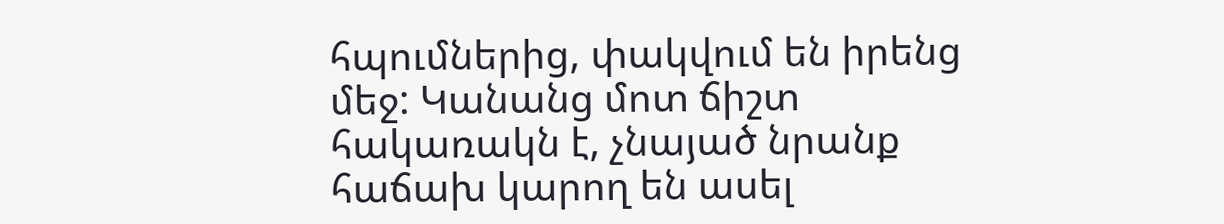հպումներից, փակվում են իրենց մեջ: Կանանց մոտ ճիշտ հակառակն է, չնայած նրանք հաճախ կարող են ասել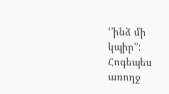‘’ինձ մի կպիր’’:
Հոգեպես առողջ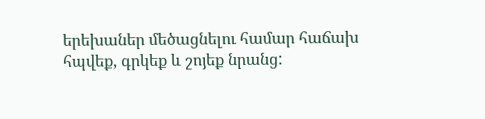երեխաներ մեծացնելու համար հաճախ հպվեք, գրկեք և շոյեք նրանց: